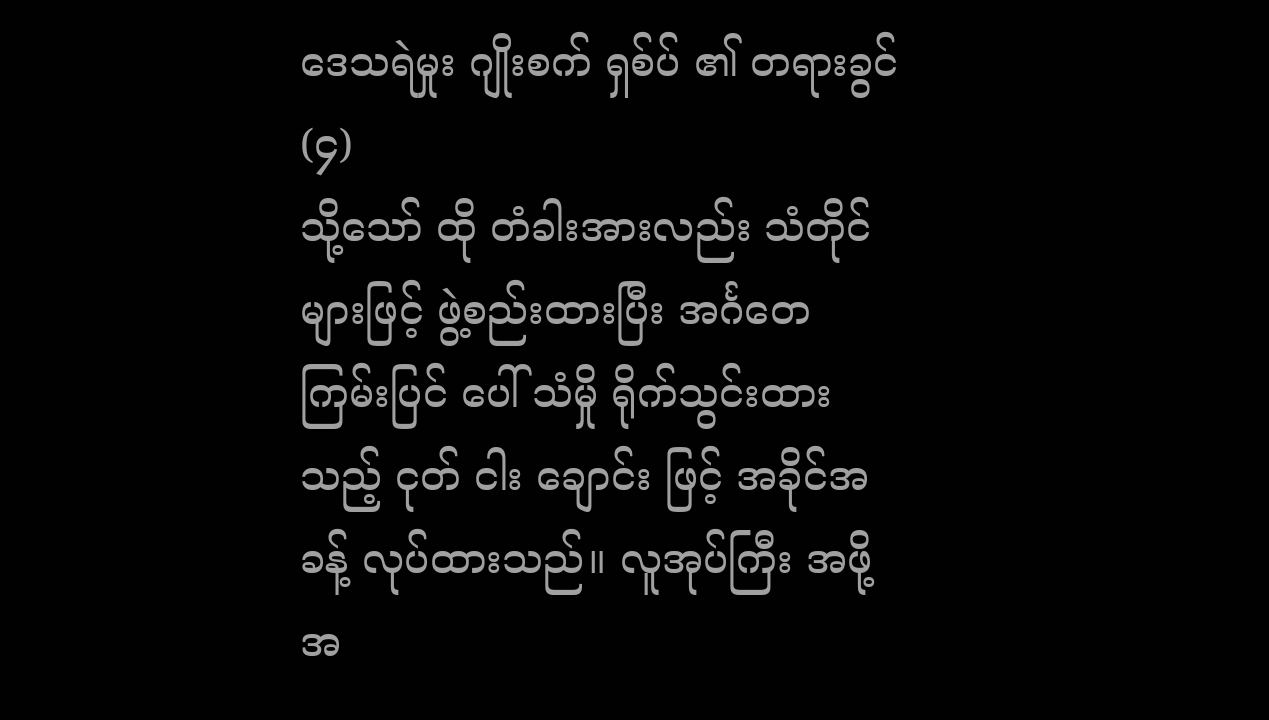ဒေသရဲမှုး ဂျိုးစက် ရှစ်ပ် ၏ တရားခွင် (၄)
သို့သော် ထို တံခါးအားလည်း သံတိုင်များဖြင့် ဖွဲ့စည်းထားပြီး အင်္ဂတေ ကြမ်းပြင် ပေါ် သံမှို ရိုက်သွင်းထားသည့် ငုတ် ငါး ချောင်း ဖြင့် အခိုင်အခန့် လုပ်ထားသည်။ လူအုပ်ကြီး အဖို့ အ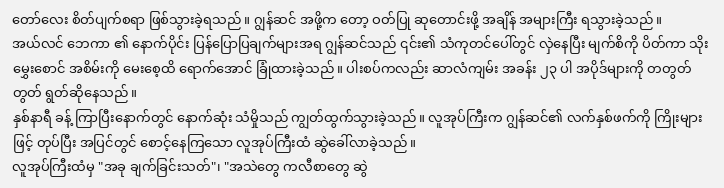တော်လေး စိတ်ပျက်စရာ ဖြစ်သွားခဲ့ရသည်။ ဂျွန်ဆင် အဖို့က တော့ ဝတ်ပြု ဆုတောင်းဖို့ အချိန် အများကြီး ရသွားခဲ့သည်။
အယ်လင် ဘေကာ ၏ နောက်ပိုင်း ပြန်ပြောပြချက်များအရ ဂျွန်ဆင်သည် ၎င်း၏ သံကုတင်ပေါ်တွင် လှဲနေပြီး မျက်စိကို ပိတ်ကာ သိုးမွှေးစောင် အစိမ်းကို မေးစေ့ထိ ရောက်အောင် ခြုံထားခဲ့သည်။ ပါးစပ်ကလည်း ဆာလံကျမ်း အခန်း ၂၃ ပါ အပိုဒ်များကို တတွတ်တွတ် ရွတ်ဆိုနေသည်။
နှစ်နာရီ ခန့် ကြာပြီးနောက်တွင် နောက်ဆုံး သံမှိုသည် ကျွတ်ထွက်သွားခဲ့သည်။ လူအုပ်ကြီးက ဂျွန်ဆင်၏ လက်နှစ်ဖက်ကို ကြိုးများဖြင့် တုပ်ပြီး အပြင်တွင် စောင့်နေကြသော လူအုပ်ကြီးထံ ဆွဲခေါ်လာခဲ့သည်။
လူအုပ်ကြီးထံမှ "အခု ချက်ခြင်းသတ်"၊ "အသဲတွေ ကလီစာတွေ ဆွဲ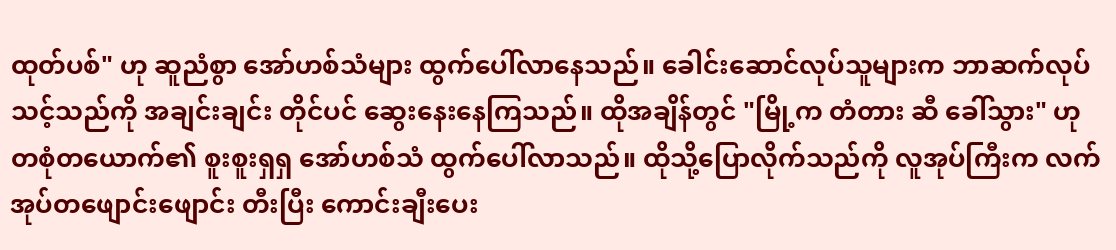ထုတ်ပစ်" ဟု ဆူညံစွာ အော်ဟစ်သံများ ထွက်ပေါ်လာနေသည်။ ခေါင်းဆောင်လုပ်သူများက ဘာဆက်လုပ်သင့်သည်ကို အချင်းချင်း တိုင်ပင် ဆွေးနေးနေကြသည်။ ထိုအချိန်တွင် "မြို့က တံတား ဆီ ခေါ်သွား" ဟု တစုံတယောက်၏ စူးစူးရှရှ အော်ဟစ်သံ ထွက်ပေါ်လာသည်။ ထိုသို့ပြောလိုက်သည်ကို လူအုပ်ကြီးက လက်အုပ်တဖျောင်းဖျောင်း တီးပြီး ကောင်းချီးပေး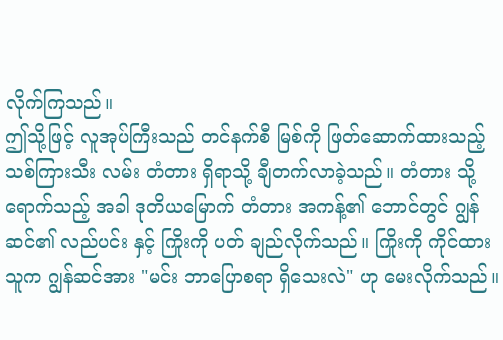လိုက်ကြသည်။
ဤသို့ဖြင့် လူအုပ်ကြီးသည် တင်နက်စီ မြစ်ကို ဖြတ်ဆောက်ထားသည့် သစ်ကြားသီး လမ်း တံတား ရှိရာသို့ ချီတက်လာခဲ့သည်။ တံတား သို့ ရောက်သည့် အခါ ဒုတိယမြောက် တံတား အကန့်၏ ဘောင်တွင် ဂျွန်ဆင်၏ လည်ပင်း နှင့် ကြိုးကို ပတ် ချည်လိုက်သည်။ ကြိုးကို ကိုင်ထားသူက ဂျွန်ဆင်အား "မင်း ဘာပြောစရာ ရှိသေးလဲ" ဟု မေးလိုက်သည်။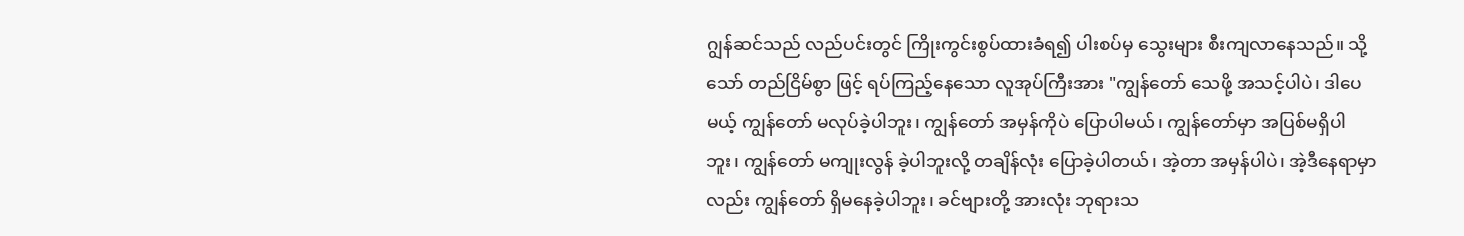ဂျွန်ဆင်သည် လည်ပင်းတွင် ကြိုးကွင်းစွပ်ထားခံရ၍ ပါးစပ်မှ သွေးများ စီးကျလာနေသည်။ သို့သော် တည်ငြိမ်စွာ ဖြင့် ရပ်ကြည့်နေသော လူအုပ်ကြီးအား "ကျွန်တော် သေဖို့ အသင့်ပါပဲ၊ ဒါပေမယ့် ကျွန်တော် မလုပ်ခဲ့ပါဘူး၊ ကျွန်တော် အမှန်ကိုပဲ ပြောပါမယ်၊ ကျွန်တော်မှာ အပြစ်မရှိပါဘူး၊ ကျွန်တော် မကျုးလွန် ခဲ့ပါဘူးလို့ တချိန်လုံး ပြောခဲ့ပါတယ်၊ အဲ့တာ အမှန်ပါပဲ၊ အဲ့ဒီနေရာမှာလည်း ကျွန်တော် ရှိမနေခဲ့ပါဘူး၊ ခင်ဗျားတို့ အားလုံး ဘုရားသ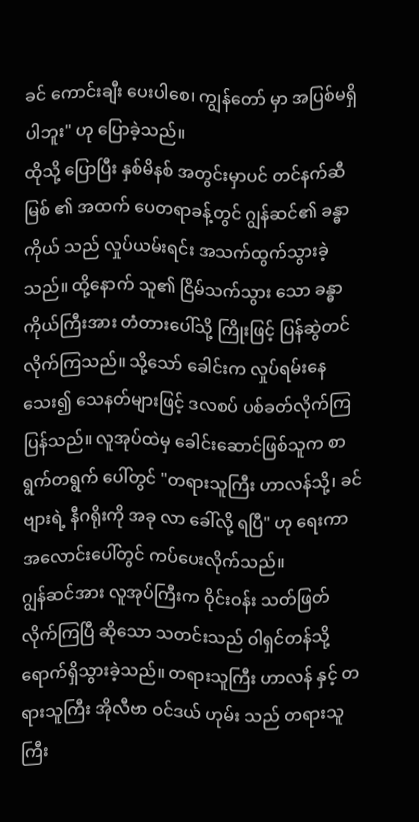ခင် ကောင်းချီး ပေးပါစေ၊ ကျွန်တော် မှာ အပြစ်မရှိပါဘူး" ဟု ပြောခဲ့သည်။
ထိုသို့ ပြောပြီး နှစ်မိနစ် အတွင်းမှာပင် တင်နက်ဆီ မြစ် ၏ အထက် ပေတရာခန့်တွင် ဂျွန်ဆင်၏ ခန္ဓာကိုယ် သည် လှုပ်ယမ်းရင်း အသက်ထွက်သွားခဲ့သည်။ ထို့နောက် သူ၏ ငြိမ်သက်သွား သော ခန္ဓာကိုယ်ကြီးအား တံတားပေါ်သို့ ကြိုးဖြင့် ပြန်ဆွဲတင်လိုက်ကြသည်။ သို့သော် ခေါင်းက လှုပ်ရမ်းနေသေး၍ သေနတ်များဖြင့် ဒလစပ် ပစ်ခတ်လိုက်ကြပြန်သည်။ လူအုပ်ထဲမှ ခေါင်းဆောင်ဖြစ်သူက စာရွက်တရွက် ပေါ်တွင် "တရားသူကြီး ဟာလန်သို့၊ ခင်ဗျားရဲ့ နီဂရိုးကို အခု လာ ခေါ်လို့ ရပြီ" ဟု ရေးကာ အလောင်းပေါ်တွင် ကပ်ပေးလိုက်သည်။
ဂျွန်ဆင်အား လူအုပ်ကြီးက ဝိုင်းဝန်း သတ်ဖြတ်လိုက်ကြပြီ ဆိုသော သတင်းသည် ဝါရှင်တန်သို့ ရောက်ရှိသွားခဲ့သည်။ တရားသူကြီး ဟာလန် နှင့် တရားသူကြီး အိုလီဗာ ဝင်ဒယ် ဟုမ်း သည် တရားသူကြီး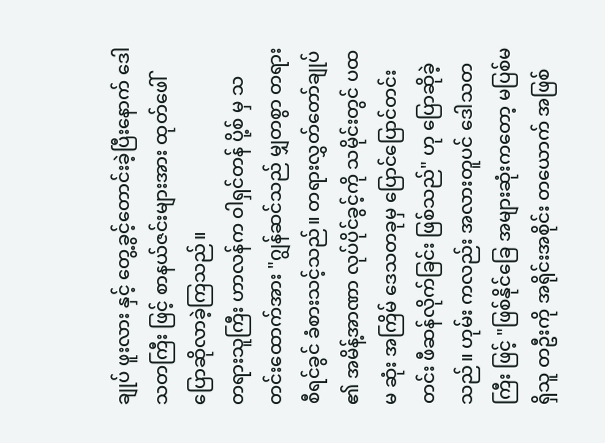ချုပ် ဖူးလား နှင့် တွေ့ခွင့်တောင်းခဲ့ပြီးနောက် ဒေါသတကြီး ဖြင့် စာနယ်ဇင်းများအား ထုတ်ဖေါ် ပြောဆိုလာခဲ့ကြသည်။
တရားသူကြီး ဟာလန်က ဝါရှင်တန် ပို့စ် မှ သတင်းထောက်အား "ဂျွန်ဆင်သည် မျှတစွာ တရားစီရင်ခွင် ခံစားသင့်သည်။ တရားလွှတ်တော်ချုပ် ၏ အမိန့်အာဏာ လုပ်ပိုင်ခွင့်ကို သမိုင်းတွင် ပထမ ဆုံး အကြိမ် ဒေသတခုမှ ပြောင်ပြောင်တင်းတင်း ဖီဆန်လိုက်ခြင်း ဖြစ်သည်" ဟု ပြောဆိုခဲ့သည်။ ဟုမ်း ကလည်း အလားတူပင် ဒေါသတကြီး ဖြင့် "ဖြစ်နိုင်ခြေ အများဆုံးကတော့ မပြစ်မရှိသူ တဦးကို အရိုင်းအစိုင်း တယောက် အဖြစ်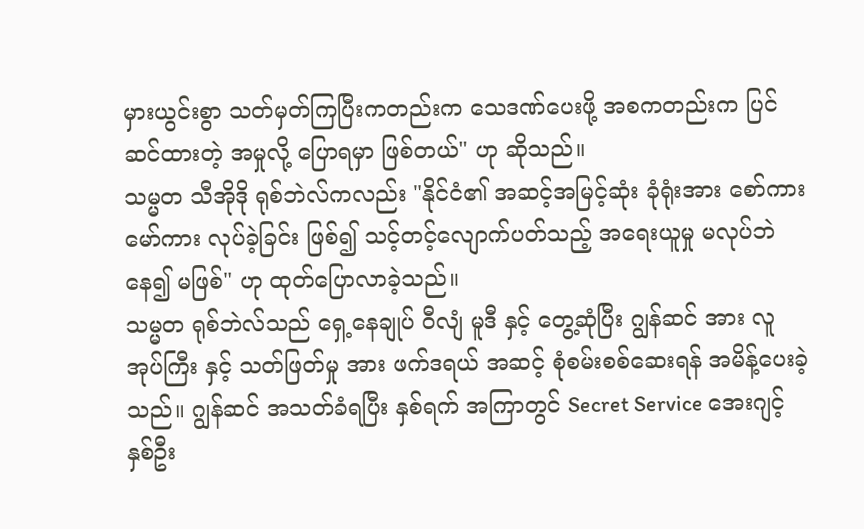မှားယွင်းစွာ သတ်မှတ်ကြပြီးကတည်းက သေဒဏ်ပေးဖို့ အစကတည်းက ပြင်ဆင်ထားတဲ့ အမှုလို့ ပြောရမှာ ဖြစ်တယ်" ဟု ဆိုသည်။
သမ္မတ သီအိုဒို ရုစ်ဘဲလ်ကလည်း "နိုင်ငံ၏ အဆင့်အမြင့်ဆုံး ခုံရုံးအား စော်ကားမော်ကား လုပ်ခဲ့ခြင်း ဖြစ်၍ သင့်တင့်လျောက်ပတ်သည့် အရေးယူမှု မလုပ်ဘဲ နေ၍ မဖြစ်" ဟု ထုတ်ပြောလာခဲ့သည်။
သမ္မတ ရုစ်ဘဲလ်သည် ရှေ့နေချုပ် ဝီလျံ မူဒီ နှင့် တွေ့ဆုံပြီး ဂျွန်ဆင် အား လူအုပ်ကြီး နှင့် သတ်ဖြတ်မှု အား ဖက်ဒရယ် အဆင့် စုံစမ်းစစ်ဆေးရန် အမိန့်ပေးခဲ့သည်။ ဂျွန်ဆင် အသတ်ခံရပြီး နှစ်ရက် အကြာတွင် Secret Service အေးဂျင့် နှစ်ဦး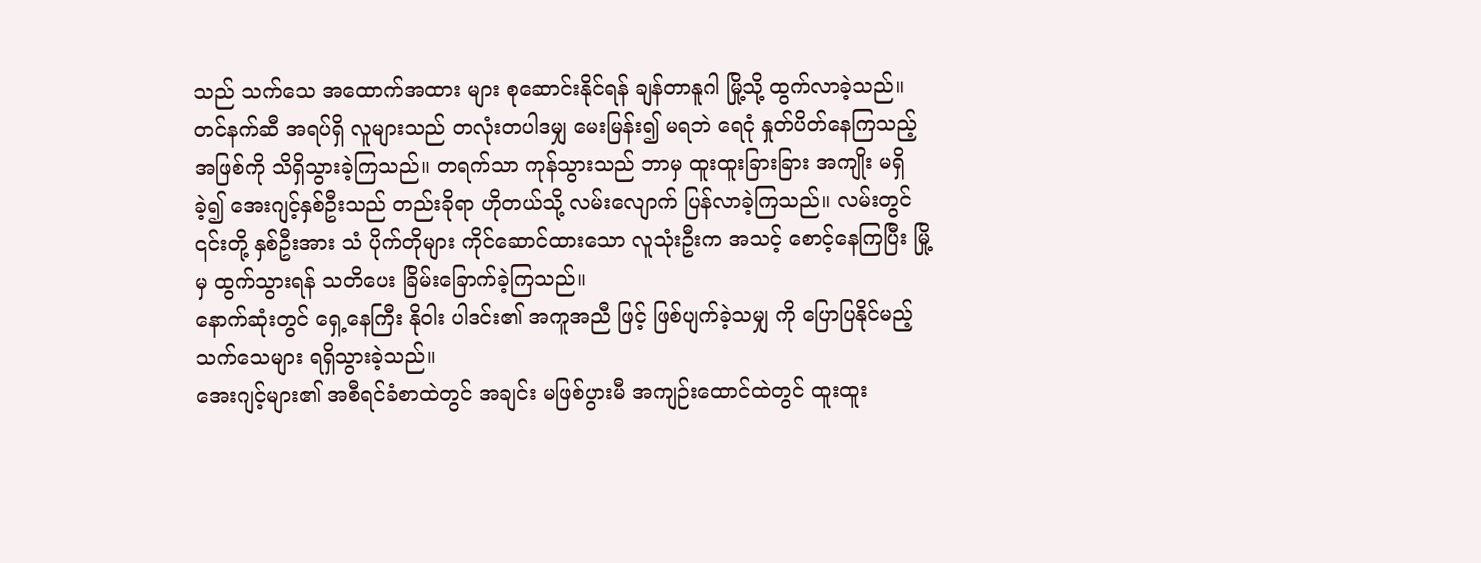သည် သက်သေ အထောက်အထား များ စုဆောင်းနိုင်ရန် ချန်တာနူဂါ မြို့သို့ ထွက်လာခဲ့သည်။
တင်နက်ဆီ အရပ်ရှိ လူများသည် တလုံးတပါဒမျှ မေးမြန်း၍ မရဘဲ ရေငုံ နှုတ်ပိတ်နေကြသည့် အဖြစ်ကို သိရှိသွားခဲ့ကြသည်။ တရက်သာ ကုန်သွားသည် ဘာမှ ထူးထူးခြားခြား အကျိုး မရှိခဲ့၍ အေးဂျင့်နှစ်ဦးသည် တည်းခိုရာ ဟိုတယ်သို့ လမ်းလျောက် ပြန်လာခဲ့ကြသည်။ လမ်းတွင် ၎င်းတို့ နှစ်ဦးအား သံ ပိုက်တိုများ ကိုင်ဆောင်ထားသော လူသုံးဦးက အသင့် စောင့်နေကြပြီး မြို့မှ ထွက်သွားရန် သတိပေး ခြိမ်းခြောက်ခဲ့ကြသည်။
နောက်ဆုံးတွင် ရှေ့နေကြီး နိုဝါး ပါဒင်း၏ အကူအညီ ဖြင့် ဖြစ်ပျက်ခဲ့သမျှ ကို ပြောပြနိုင်မည့် သက်သေများ ရရှိသွားခဲ့သည်။
အေးဂျင့်များ၏ အစီရင်ခံစာထဲတွင် အချင်း မဖြစ်ပွားမီ အကျဉ်းထောင်ထဲတွင် ထူးထူး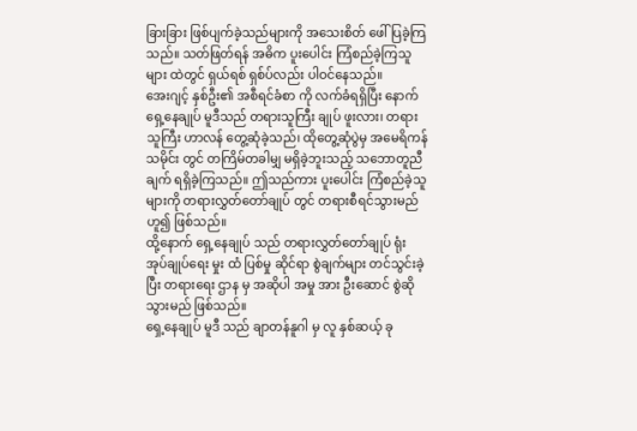ခြားခြား ဖြစ်ပျက်ခဲ့သည်များကို အသေးစိတ် ဖေါ်ပြခဲ့ကြသည်။ သတ်ဖြတ်ရန် အဓိက ပူးပေါင်း ကြံစည်ခဲ့ကြသူများ ထဲတွင် ရှယ်ရစ် ရှစ်ပ်လည်း ပါဝင်နေသည်။
အေးဂျင့် နှစ်ဦး၏ အစီရင်ခံစာ ကို လက်ခံရရှိပြီး နောက် ရှေ့နေချုပ် မူဒီသည် တရားသူကြီး ချုပ် ဖူးလား၊ တရားသူကြီး ဟာလန် တွေ့ဆုံခဲ့သည်၊ ထိုတွေ့ဆုံပွဲမှ အမေရိကန် သမိုင်း တွင် တကြိမ်တခါမျှ မရှိခဲ့ဘူးသည့် သဘောတူညီချက် ရရှိခဲ့ကြသည်။ ဤသည်ကား ပူးပေါင်း ကြံစည်ခဲ့သူများကို တရားလွှတ်တော်ချုပ် တွင် တရားစီရင်သွားမည် ဟူ၍ ဖြစ်သည်။
ထို့နောက် ရှေ့နေချုပ် သည် တရားလွှတ်တော်ချုပ် ရုံး အုပ်ချုပ်ရေး မှုး ထံ ပြစ်မှု ဆိုင်ရာ စွဲချက်များ တင်သွင်းခဲ့ပြီး တရားရေး ဌာန မှ အဆိုပါ အမှု အား ဦးဆောင် စွဲဆိုသွားမည် ဖြစ်သည်။
ရှေ့နေချုပ် မူဒီ သည် ချာတန်နူဂါ မှ လူ နှစ်ဆယ့် ခု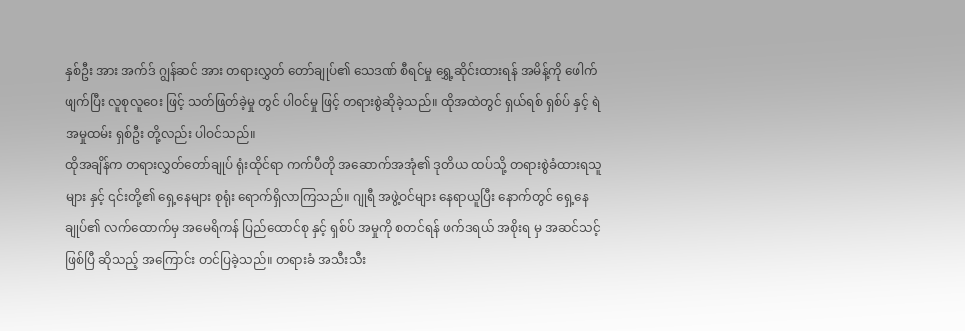နှစ်ဦး အား အက်ဒ် ဂျွန်ဆင် အား တရားလွှတ် တော်ချုပ်၏ သေဒဏ် စီရင်မှု ရွှေ့ဆိုင်းထားရန် အမိန့်ကို ဖေါက်ဖျက်ပြီး လူစုလူဝေး ဖြင့် သတ်ဖြတ်ခဲ့မှု တွင် ပါဝင်မှု ဖြင့် တရားစွဲဆိုခဲ့သည်။ ထိုအထဲတွင် ရှယ်ရစ် ရှစ်ပ် နှင့် ရဲ အမှုထမ်း ရှစ်ဦး တို့လည်း ပါဝင်သည်။
ထိုအချိန်က တရားလွှတ်တော်ချုပ် ရုံးထိုင်ရာ ကက်ပီတို အဆောက်အအုံ၏ ဒုတိယ ထပ်သို့ တရားစွဲခံထားရသူများ နှင့် ၎င်းတို့၏ ရှေ့နေများ စုရုံး ရောက်ရှိလာကြသည်။ ဂျုရီ အဖွဲ့ဝင်များ နေရာယူပြီး နောက်တွင် ရှေ့နေချုပ်၏ လက်ထောက်မှ အမေရိကန် ပြည်ထောင်စု နှင့် ရှစ်ပ် အမှုကို စတင်ရန် ဖက်ဒရယ် အစိုးရ မှ အဆင်သင့် ဖြစ်ပြီ ဆိုသည့် အကြောင်း တင်ပြခဲ့သည်။ တရားခံ အသီးသီး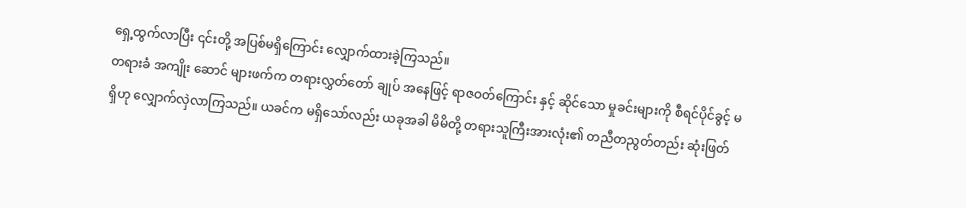ရှေ့ထွက်လာပြီး ၎င်းတို့ အပြစ်မရှိကြောင်း လျှောက်ထားခဲ့ကြသည်။
တရားခံ အကျိုး ဆောင် များဖက်က တရားလွှတ်တော် ချုပ် အနေဖြင့် ရာဇဝတ်ကြောင်း နှင့် ဆိုင်သော မှုခင်းများကို စီရင်ပိုင်ခွင့် မရှိဟု လျှောက်လှဲလာကြသည်။ ယခင်က မရှိသော်လည်း ယခုအခါ မိမိတို့ တရားသူကြီးအားလုံး၏ တညီတညွတ်တည်း ဆုံးဖြတ်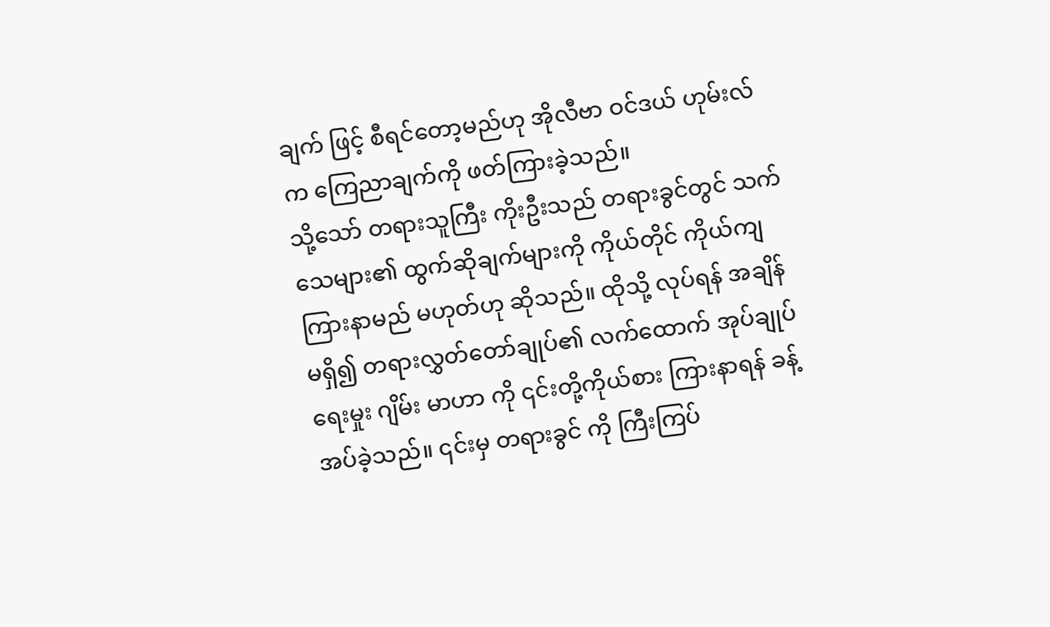ချက် ဖြင့် စီရင်တော့မည်ဟု အိုလီဗာ ဝင်ဒယ် ဟုမ်းလ်က ကြေညာချက်ကို ဖတ်ကြားခဲ့သည်။
သို့သော် တရားသူကြီး ကိုးဦးသည် တရားခွင်တွင် သက်သေများ၏ ထွက်ဆိုချက်များကို ကိုယ်တိုင် ကိုယ်ကျ ကြားနာမည် မဟုတ်ဟု ဆိုသည်။ ထိုသို့ လုပ်ရန် အချိန်မရှိ၍ တရားလွှတ်တော်ချုပ်၏ လက်ထောက် အုပ်ချုပ်ရေးမှုး ဂျိမ်း မာဟာ ကို ၎င်းတို့ကိုယ်စား ကြားနာရန် ခန့်အပ်ခဲ့သည်။ ၎င်းမှ တရားခွင် ကို ကြီးကြပ်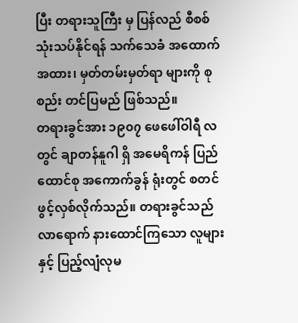ပြီး တရားသူကြီး မှ ပြန်လည် စီစစ် သုံးသပ်နိုင်ရန် သက်သေခံ အထောက်အထား၊ မှတ်တမ်းမှတ်ရာ များကို စုစည်း တင်ပြမည် ဖြစ်သည်။
တရားခွင်အား ၁၉၀၇ ဖေဖေါ်ဝါရီ လ တွင် ချာတန်နူဂါ ရှိ အမေရိကန် ပြည်ထောင်စု အကောက်ခွန် ရုံးတွင် စတင် ဖွင့်လှစ်လိုက်သည်။ တရားခွင်သည် လာရောက် နားထောင်ကြသော လူများ နှင့် ပြည့်လျံလုမ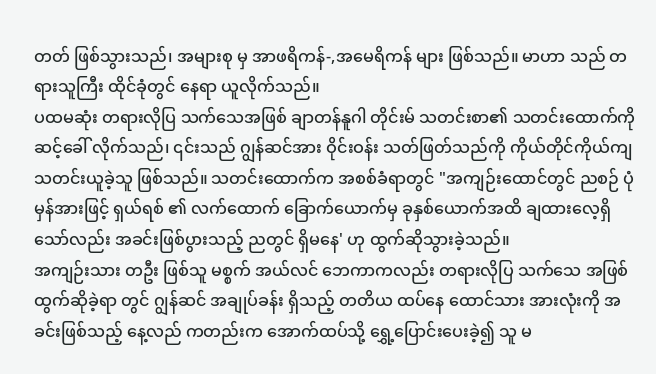တတ် ဖြစ်သွားသည်၊ အများစု မှ အာဖရိကန်-,အမေရိကန် များ ဖြစ်သည်။ မာဟာ သည် တရားသူကြီး ထိုင်ခုံတွင် နေရာ ယူလိုက်သည်။
ပထမဆုံး တရားလိုပြ သက်သေအဖြစ် ချာတန်နူဂါ တိုင်းမ် သတင်းစာ၏ သတင်းထောက်ကို ဆင့်ခေါ် လိုက်သည်၊ ၎င်းသည် ဂျွန်ဆင်အား ဝိုင်းဝန်း သတ်ဖြတ်သည်ကို ကိုယ်တိုင်ကိုယ်ကျ သတင်းယူခဲ့သူ ဖြစ်သည်။ သတင်းထောက်က အစစ်ခံရာတွင် "အကျဉ်းထောင်တွင် ညစဉ် ပုံမှန်အားဖြင့် ရှယ်ရစ် ၏ လက်ထောက် ခြောက်ယောက်မှ ခုနှစ်ယောက်အထိ ချထားလေ့ရှိသော်လည်း အခင်းဖြစ်ပွားသည့် ညတွင် ရှိမနေ' ဟု ထွက်ဆိုသွားခဲ့သည်။
အကျဉ်းသား တဦး ဖြစ်သူ မစ္စက် အယ်လင် ဘေကာကလည်း တရားလိုပြ သက်သေ အဖြစ် ထွက်ဆိုခဲ့ရာ တွင် ဂျွန်ဆင် အချုပ်ခန်း ရှိသည့် တတိယ ထပ်နေ ထောင်သား အားလုံးကို အခင်းဖြစ်သည့် နေ့လည် ကတည်းက အောက်ထပ်သို့ ရွှေ့ပြောင်းပေးခဲ့၍ သူ မ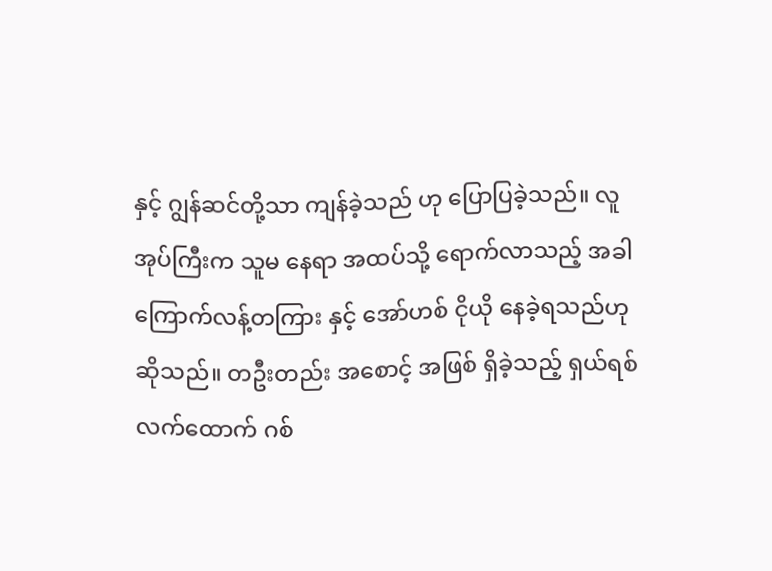နှင့် ဂျွန်ဆင်တို့သာ ကျန်ခဲ့သည် ဟု ပြောပြခဲ့သည်။ လူအုပ်ကြီးက သူမ နေရာ အထပ်သို့ ရောက်လာသည့် အခါ ကြောက်လန့်တကြား နှင့် အော်ဟစ် ငိုယို နေခဲ့ရသည်ဟု ဆိုသည်။ တဦးတည်း အစောင့် အဖြစ် ရှိခဲ့သည့် ရှယ်ရစ် လက်ထောက် ဂစ်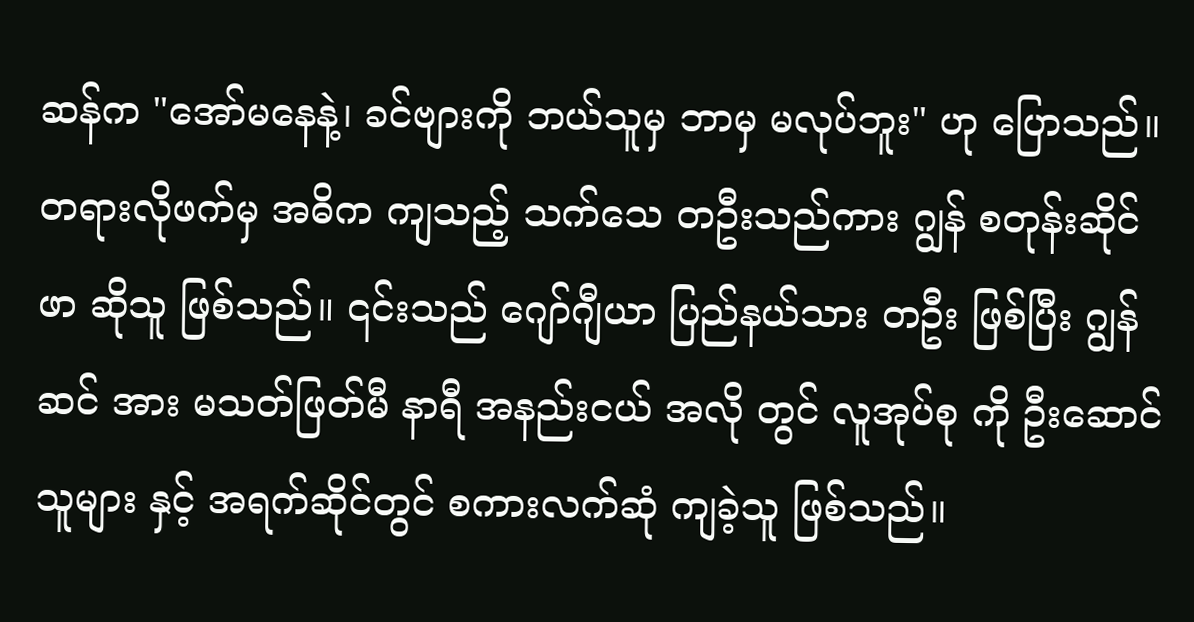ဆန်က "အော်မနေနဲ့၊ ခင်ဗျားကို ဘယ်သူမှ ဘာမှ မလုပ်ဘူး" ဟု ပြောသည်။
တရားလိုဖက်မှ အဓိက ကျသည့် သက်သေ တဦးသည်ကား ဂျွန် စတုန်းဆိုင်ဖာ ဆိုသူ ဖြစ်သည်။ ၎င်းသည် ဂျော်ဂျီယာ ပြည်နယ်သား တဦး ဖြစ်ပြီး ဂျွန်ဆင် အား မသတ်ဖြတ်မီ နာရီ အနည်းငယ် အလို တွင် လူအုပ်စု ကို ဦးဆောင်သူများ နှင့် အရက်ဆိုင်တွင် စကားလက်ဆုံ ကျခဲ့သူ ဖြစ်သည်။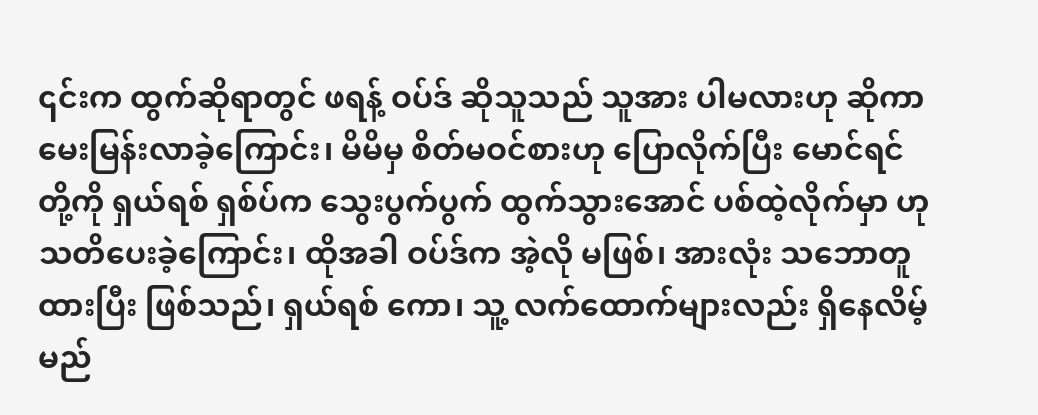၎င်းက ထွက်ဆိုရာတွင် ဖရန့် ဝပ်ဒ် ဆိုသူသည် သူအား ပါမလားဟု ဆိုကာ မေးမြန်းလာခဲ့ကြောင်း၊ မိမိမှ စိတ်မဝင်စားဟု ပြောလိုက်ပြီး မောင်ရင်တို့ကို ရှယ်ရစ် ရှစ်ပ်က သွေးပွက်ပွက် ထွက်သွားအောင် ပစ်ထဲ့လိုက်မှာ ဟု သတိပေးခဲ့ကြောင်း၊ ထိုအခါ ဝပ်ဒ်က အဲ့လို မဖြစ်၊ အားလုံး သဘောတူ ထားပြီး ဖြစ်သည်၊ ရှယ်ရစ် ကော၊ သူ့ လက်ထောက်များလည်း ရှိနေလိမ့်မည်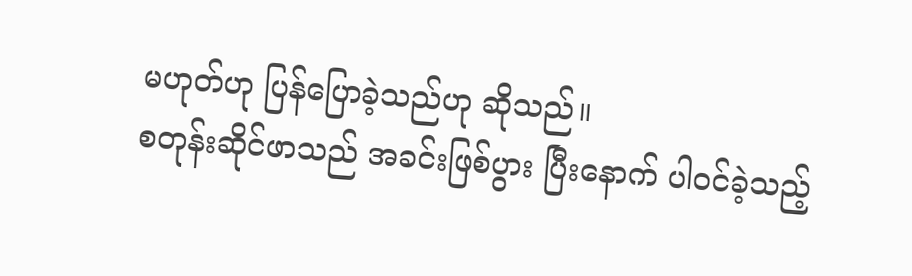မဟုတ်ဟု ပြန်ပြောခဲ့သည်ဟု ဆိုသည်။
စတုန်းဆိုင်ဖာသည် အခင်းဖြစ်ပွား ပြီးနောက် ပါဝင်ခဲ့သည့်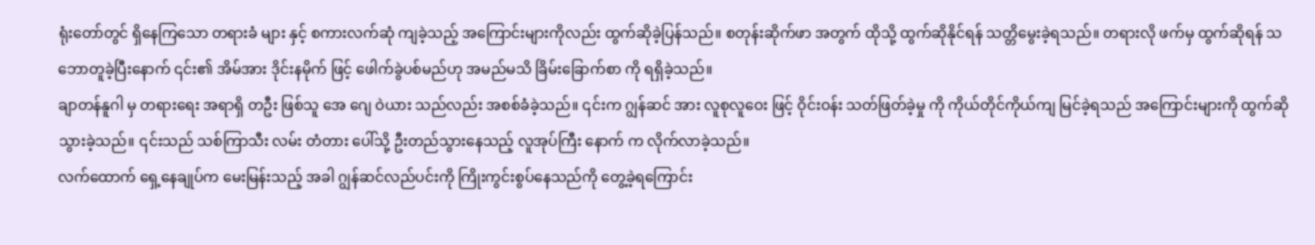ရုံးတော်တွင် ရှိနေကြသော တရားခံ များ နှင့် စကားလက်ဆုံ ကျခဲ့သည့် အကြောင်းများကိုလည်း ထွက်ဆိုခဲ့ပြန်သည်။ စတုန်းဆိုက်ဖာ အတွက် ထိုသို့ ထွက်ဆိုနိုင်ရန် သတ္တိမွေးခဲ့ရသည်။ တရားလို ဖက်မှ ထွက်ဆိုရန် သဘောတူခဲ့ပြီးနောက် ၎င်း၏ အိမ်အား ဒိုင်းနမိုက် ဖြင့် ဖေါက်ခွဲပစ်မည်ဟု အမည်မသိ ခြိမ်းခြောက်စာ ကို ရရှိခဲ့သည်။
ချာတန်နူဂါ မှ တရားရေး အရာရှိ တဦး ဖြစ်သူ အေ ဂျေ ဝဲယား သည်လည်း အစစ်ခံခဲ့သည်။ ၎င်းက ဂျွန်ဆင် အား လူစုလူဝေး ဖြင့် ဝိုင်းဝန်း သတ်ဖြတ်ခဲ့မှု ကို ကိုယ်တိုင်ကိုယ်ကျ မြင်ခဲ့ရသည် အကြောင်းများကို ထွက်ဆိုသွားခဲ့သည်။ ၎င်းသည် သစ်ကြာသီး လမ်း တံတား ပေါ်သို့ ဦးတည်သွားနေသည့် လူအုပ်ကြီး နောက် က လိုက်လာခဲ့သည်။
လက်ထောက် ရှေ့နေချုပ်က မေးမြန်းသည့် အခါ ဂျွန်ဆင်လည်ပင်းကို ကြိုးကွင်းစွပ်နေသည်ကို တွေ့ခဲ့ရကြောင်း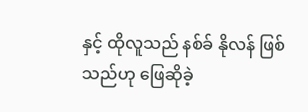နှင့် ထိုလူသည် နစ်ခ် နိုလန် ဖြစ်သည်ဟု ဖြေဆိုခဲ့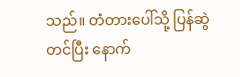သည်။ တံတားပေါ်သို့ ပြန်ဆွဲတင်ပြီး နောက်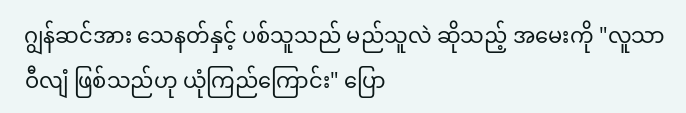ဂျွန်ဆင်အား သေနတ်နှင့် ပစ်သူသည် မည်သူလဲ ဆိုသည့် အမေးကို "လူသာ ဝီလျံ ဖြစ်သည်ဟု ယုံကြည်ကြောင်း" ပြော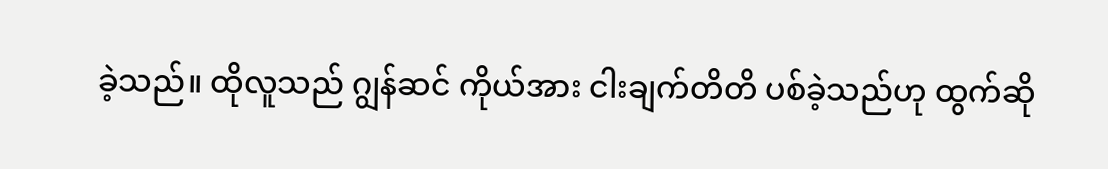ခဲ့သည်။ ထိုလူသည် ဂျွန်ဆင် ကိုယ်အား ငါးချက်တိတိ ပစ်ခဲ့သည်ဟု ထွက်ဆို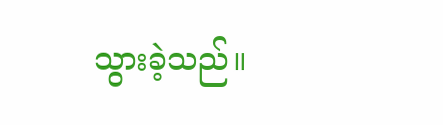သွားခဲ့သည်။